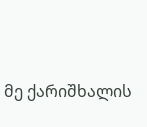მე ქარიშხალის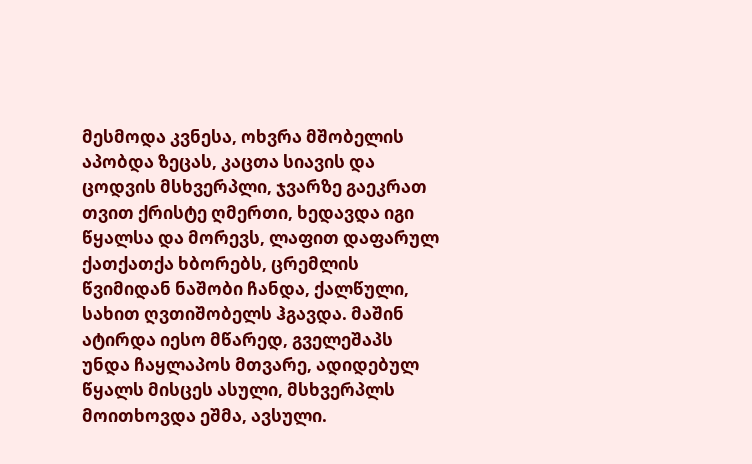მესმოდა კვნესა, ოხვრა მშობელის აპობდა ზეცას, კაცთა სიავის და ცოდვის მსხვერპლი, ჯვარზე გაეკრათ თვით ქრისტე ღმერთი, ხედავდა იგი წყალსა და მორევს, ლაფით დაფარულ ქათქათქა ხბორებს, ცრემლის წვიმიდან ნაშობი ჩანდა, ქალწული, სახით ღვთიშობელს ჰგავდა. მაშინ ატირდა იესო მწარედ, გველეშაპს უნდა ჩაყლაპოს მთვარე, ადიდებულ წყალს მისცეს ასული, მსხვერპლს მოითხოვდა ეშმა, ავსული.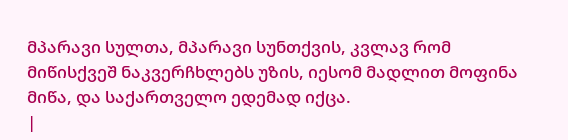მპარავი სულთა, მპარავი სუნთქვის, კვლავ რომ მიწისქვეშ ნაკვერჩხლებს უზის, იესომ მადლით მოფინა მიწა, და საქართველო ედემად იქცა.
|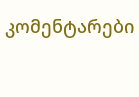კომენტარები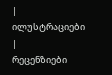|
ილუსტრაციები |
რეცენზიები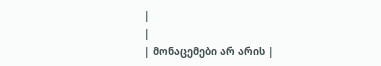|
|
| მონაცემები არ არის |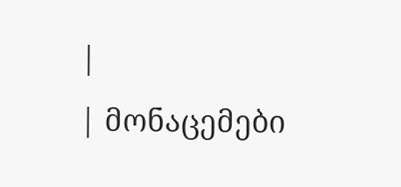|
| მონაცემები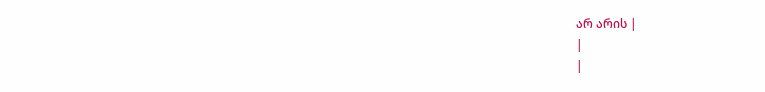არ არის |
|
|